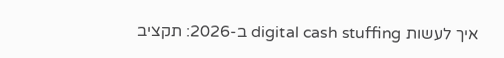איך לעשות digital cash stuffing ב-2026: תקציב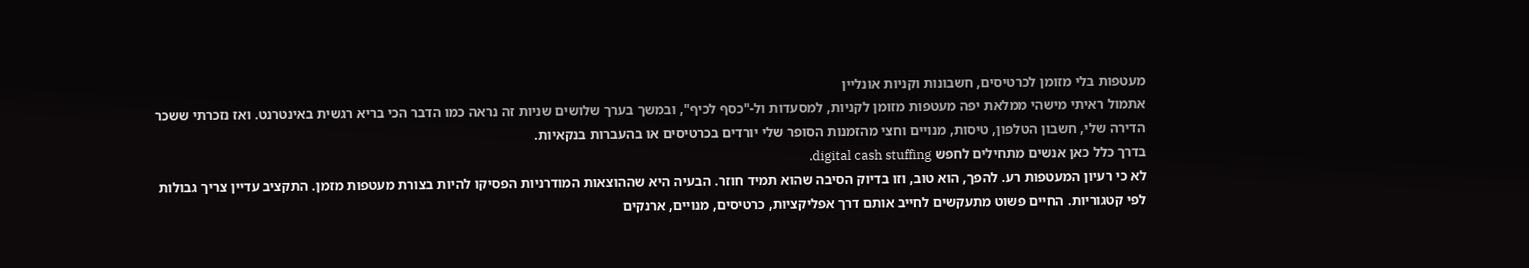מעטפות בלי מזומן לכרטיסים, חשבונות וקניות אונליין
אתמול ראיתי מישהי ממלאת יפה מעטפות מזומן לקניות, למסעדות ול-"כסף לכיף", ובמשך בערך שלושים שניות זה נראה כמו הדבר הכי בריא רגשית באינטרנט. ואז נזכרתי ששכר הדירה שלי, חשבון הטלפון, טיסות, מנויים וחצי מהזמנות הסופר שלי יורדים בכרטיסים או בהעברות בנקאיות.
בדרך כלל כאן אנשים מתחילים לחפש digital cash stuffing.
לא כי רעיון המעטפות רע. להפך, הוא טוב, וזו בדיוק הסיבה שהוא תמיד חוזר. הבעיה היא שההוצאות המודרניות הפסיקו להיות בצורת מעטפות מזמן. התקציב עדיין צריך גבולות לפי קטגוריות. החיים פשוט מתעקשים לחייב אותם דרך אפליקציות, כרטיסים, מנויים, ארנקים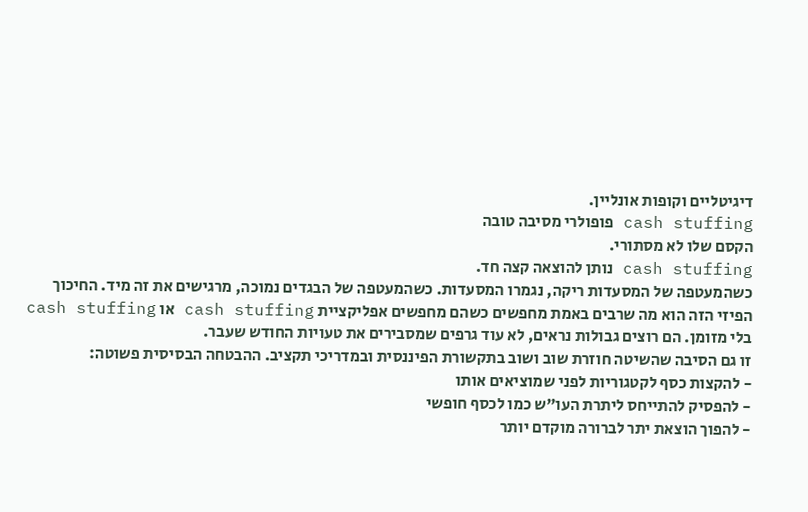דיגיטליים וקופות אונליין.
cash stuffing פופולרי מסיבה טובה
הקסם שלו לא מסתורי.
cash stuffing נותן להוצאה קצה חד.
כשהמעטפה של המסעדות ריקה, נגמרו המסעדות. כשהמעטפה של הבגדים נמוכה, מרגישים את זה מיד. החיכוך הפיזי הזה הוא מה שרבים באמת מחפשים כשהם מחפשים אפליקציית cash stuffing או cash stuffing בלי מזומן. הם רוצים גבולות נראים, לא עוד גרפים שמסבירים את טעויות החודש שעבר.
זו גם הסיבה שהשיטה חוזרת שוב ושוב בתקשורת הפיננסית ובמדריכי תקציב. ההבטחה הבסיסית פשוטה:
- להקצות כסף לקטגוריות לפני שמוציאים אותו
- להפסיק להתייחס ליתרת העו"ש כמו לכסף חופשי
- להפוך הוצאת יתר לברורה מוקדם יותר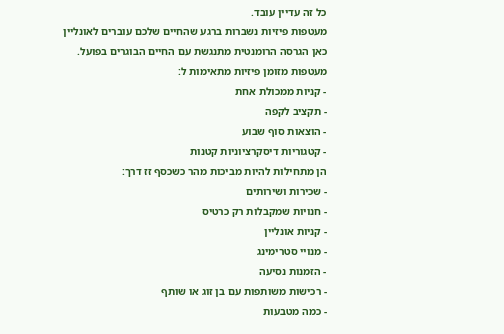כל זה עדיין עובד.
מעטפות פיזיות נשברות ברגע שהחיים שלכם עוברים לאונליין
כאן הגרסה הרומנטית מתנגשת עם החיים הבוגרים בפועל.
מעטפות מזומן פיזיות מתאימות ל:
- קניות ממכולת אחת
- תקציב לקפה
- הוצאות סוף שבוע
- קטגוריות דיסקרציוניות קטנות
הן מתחילות להיות מביכות מהר כשכסף זז דרך:
- שכירות ושירותים
- חנויות שמקבלות רק כרטיס
- קניות אונליין
- מנויי סטרימינג
- הזמנות נסיעה
- רכישות משותפות עם בן זוג או שותף
- כמה מטבעות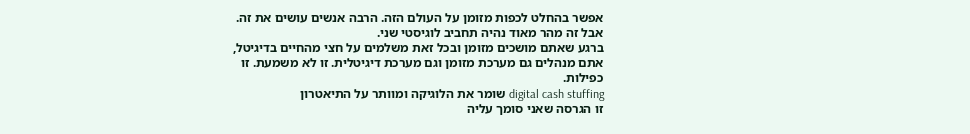אפשר בהחלט לכפות מזומן על העולם הזה. הרבה אנשים עושים את זה. אבל זה מהר מאוד נהיה תחביב לוגיסטי שני.
ברגע שאתם מושכים מזומן ובכל זאת משלמים על חצי מהחיים בדיגיטל, אתם מנהלים גם מערכת מזומן וגם מערכת דיגיטלית. זו לא משמעת. זו כפילות.
digital cash stuffing שומר את הלוגיקה ומוותר על התיאטרון
זו הגרסה שאני סומך עליה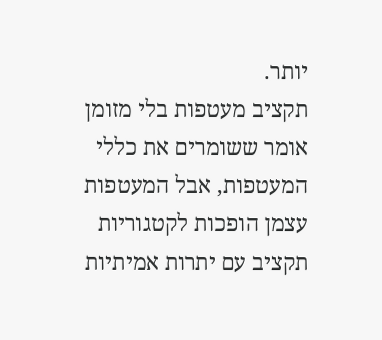יותר.
תקציב מעטפות בלי מזומן אומר ששומרים את כללי המעטפות, אבל המעטפות עצמן הופכות לקטגוריות תקציב עם יתרות אמיתיות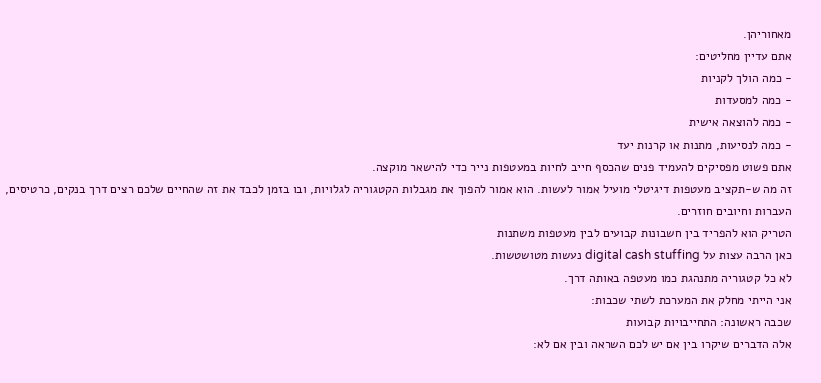מאחוריהן.
אתם עדיין מחליטים:
- כמה הולך לקניות
- כמה למסעדות
- כמה להוצאה אישית
- כמה לנסיעות, מתנות או קרנות יעד
אתם פשוט מפסיקים להעמיד פנים שהכסף חייב לחיות במעטפות נייר כדי להישאר מוקצה.
זה מה ש-תקציב מעטפות דיגיטלי מועיל אמור לעשות. הוא אמור להפוך את מגבלות הקטגוריה לגלויות, ובו בזמן לכבד את זה שהחיים שלכם רצים דרך בנקים, כרטיסים, העברות וחיובים חוזרים.
הטריק הוא להפריד בין חשבונות קבועים לבין מעטפות משתנות
כאן הרבה עצות על digital cash stuffing נעשות מטושטשות.
לא כל קטגוריה מתנהגת כמו מעטפה באותה דרך.
אני הייתי מחלק את המערכת לשתי שכבות:
שכבה ראשונה: התחייבויות קבועות
אלה הדברים שיקרו בין אם יש לכם השראה ובין אם לא: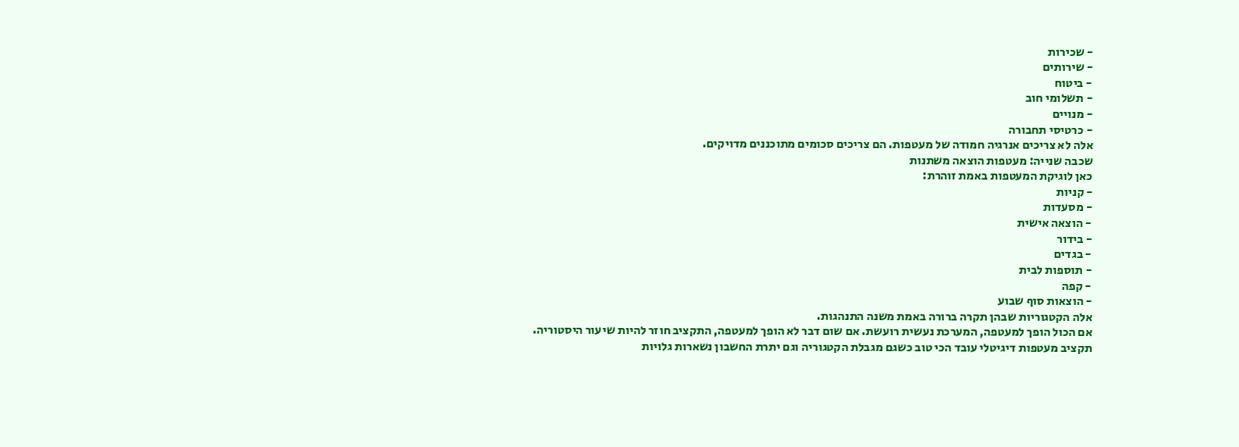- שכירות
- שירותים
- ביטוח
- תשלומי חוב
- מנויים
- כרטיסי תחבורה
אלה לא צריכים אנרגיה חמודה של מעטפות. הם צריכים סכומים מתוכננים מדויקים.
שכבה שנייה: מעטפות הוצאה משתנות
כאן לוגיקת המעטפות באמת זוהרת:
- קניות
- מסעדות
- הוצאה אישית
- בידור
- בגדים
- תוספות לבית
- קפה
- הוצאות סוף שבוע
אלה הקטגוריות שבהן תקרה ברורה באמת משנה התנהגות.
אם הכול הופך למעטפה, המערכת נעשית רועשת. אם שום דבר לא הופך למעטפה, התקציב חוזר להיות שיעור היסטוריה.
תקציב מעטפות דיגיטלי עובד הכי טוב כשגם מגבלת הקטגוריה וגם יתרת החשבון נשארות גלויות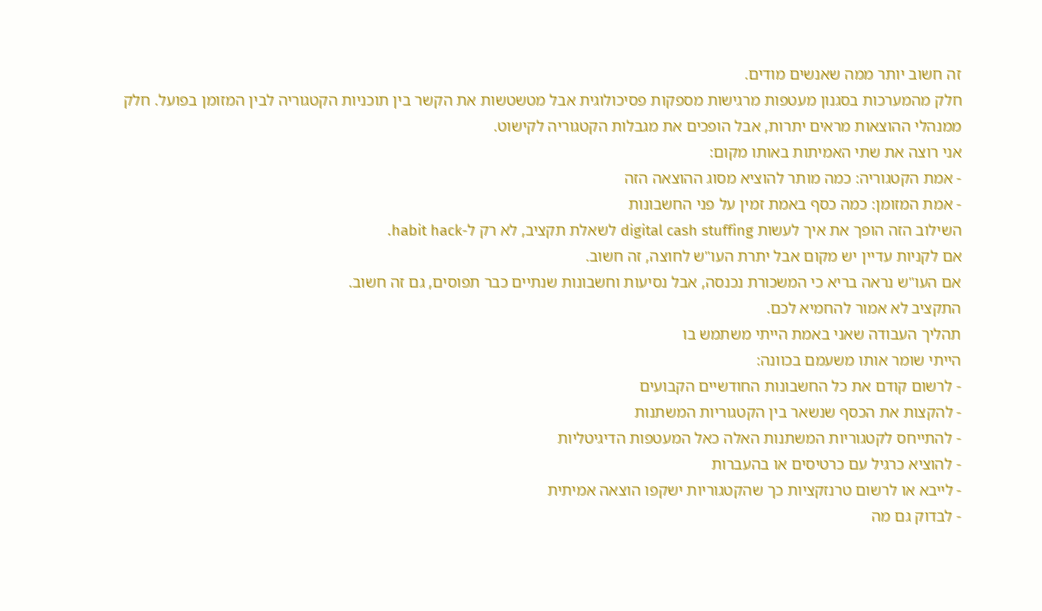זה חשוב יותר ממה שאנשים מודים.
חלק מהמערכות בסגנון מעטפות מרגישות מספקות פסיכולוגית אבל מטשטשות את הקשר בין תוכניות הקטגוריה לבין המזומן בפועל. חלק ממנהלי ההוצאות מראים יתרות, אבל הופכים את מגבלות הקטגוריה לקישוט.
אני רוצה את שתי האמיתות באותו מקום:
- אמת הקטגוריה: כמה מותר להוציא מסוג ההוצאה הזה
- אמת המזומן: כמה כסף באמת זמין על פני החשבונות
השילוב הזה הופך את איך לעשות digital cash stuffing לשאלת תקציב, לא רק ל-habit hack.
אם לקניות עדיין יש מקום אבל יתרת העו"ש לחוצה, זה חשוב.
אם העו"ש נראה בריא כי המשכורת נכנסה, אבל נסיעות וחשבונות שנתיים כבר תפוסים, גם זה חשוב.
התקציב לא אמור להחמיא לכם.
תהליך העבודה שאני באמת הייתי משתמש בו
הייתי שומר אותו משעמם בכוונה:
- לרשום קודם את כל החשבונות החודשיים הקבועים
- להקצות את הכסף שנשאר בין הקטגוריות המשתנות
- להתייחס לקטגוריות המשתנות האלה כאל המעטפות הדיגיטליות
- להוציא כרגיל עם כרטיסים או בהעברות
- לייבא או לרשום טרנזקציות כך שהקטגוריות ישקפו הוצאה אמיתית
- לבדוק גם מה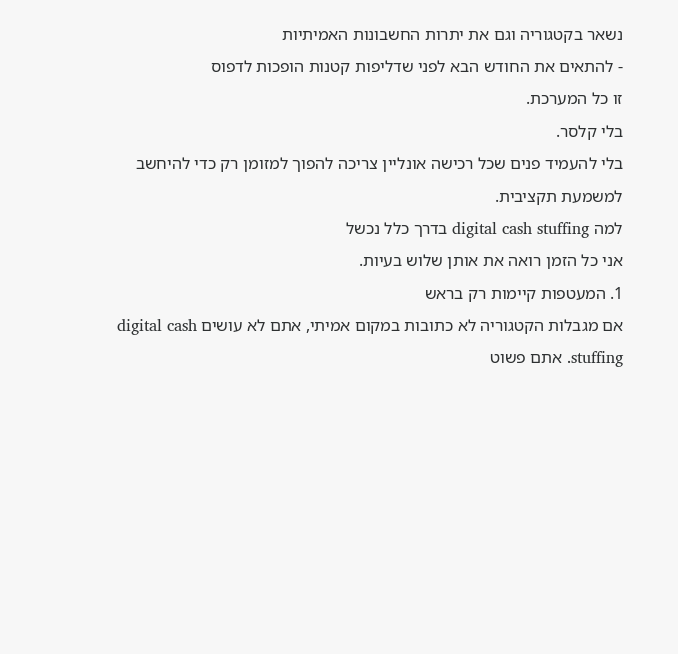נשאר בקטגוריה וגם את יתרות החשבונות האמיתיות
- להתאים את החודש הבא לפני שדליפות קטנות הופכות לדפוס
זו כל המערכת.
בלי קלסר.
בלי להעמיד פנים שכל רכישה אונליין צריכה להפוך למזומן רק כדי להיחשב למשמעת תקציבית.
למה digital cash stuffing בדרך כלל נכשל
אני כל הזמן רואה את אותן שלוש בעיות.
1. המעטפות קיימות רק בראש
אם מגבלות הקטגוריה לא כתובות במקום אמיתי, אתם לא עושים digital cash stuffing. אתם פשוט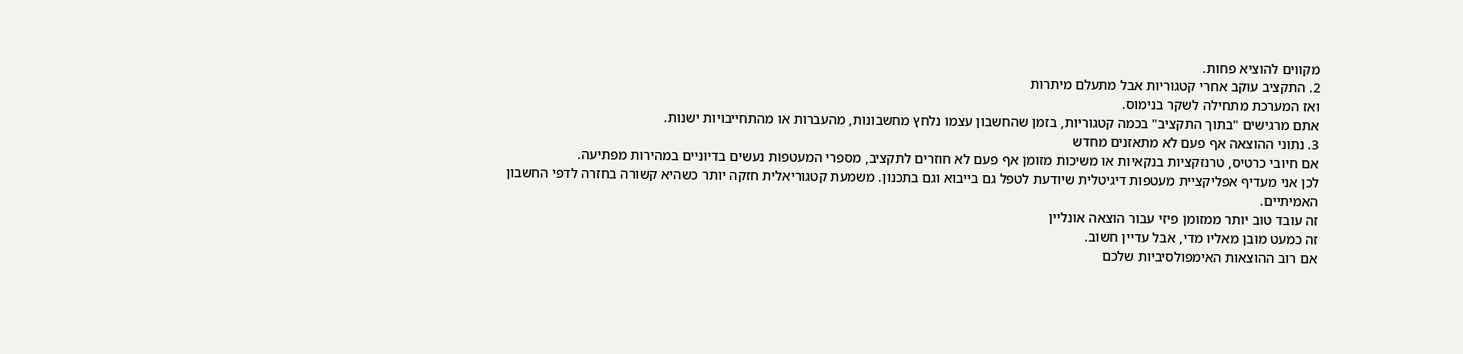מקווים להוציא פחות.
2. התקציב עוקב אחרי קטגוריות אבל מתעלם מיתרות
ואז המערכת מתחילה לשקר בנימוס.
אתם מרגישים "בתוך התקציב" בכמה קטגוריות, בזמן שהחשבון עצמו נלחץ מחשבונות, מהעברות או מהתחייבויות ישנות.
3. נתוני ההוצאה אף פעם לא מתאזנים מחדש
אם חיובי כרטיס, טרנזקציות בנקאיות או משיכות מזומן אף פעם לא חוזרים לתקציב, מספרי המעטפות נעשים בדיוניים במהירות מפתיעה.
לכן אני מעדיף אפליקציית מעטפות דיגיטלית שיודעת לטפל גם בייבוא וגם בתכנון. משמעת קטגוריאלית חזקה יותר כשהיא קשורה בחזרה לדפי החשבון האמיתיים.
זה עובד טוב יותר ממזומן פיזי עבור הוצאה אונליין
זה כמעט מובן מאליו מדי, אבל עדיין חשוב.
אם רוב ההוצאות האימפולסיביות שלכם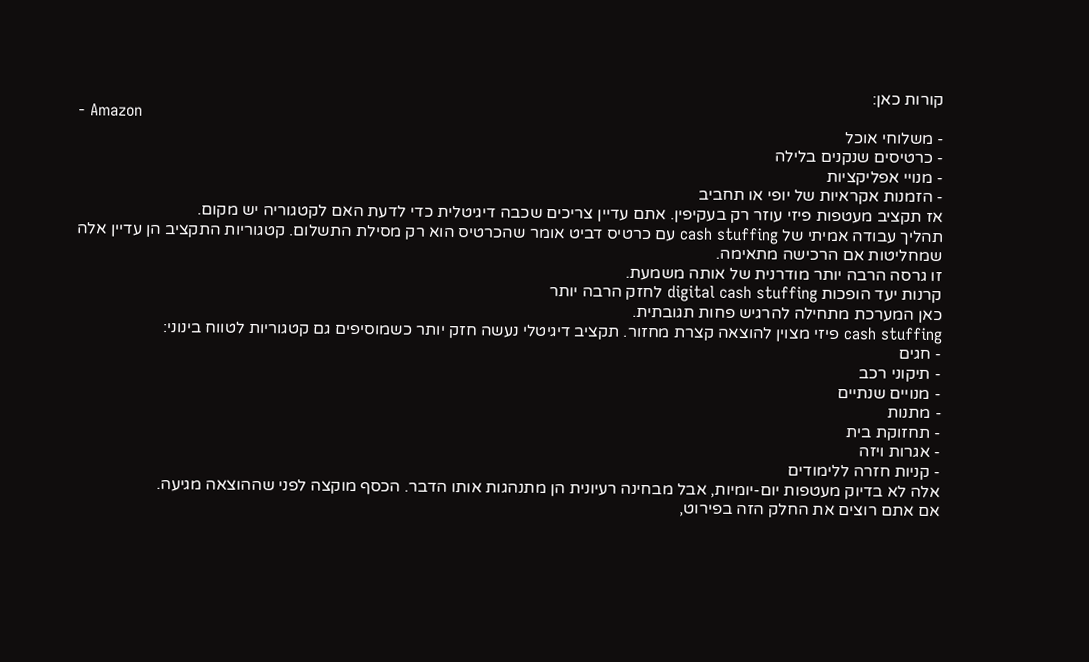קורות כאן:
- Amazon
- משלוחי אוכל
- כרטיסים שנקנים בלילה
- מנויי אפליקציות
- הזמנות אקראיות של יופי או תחביב
אז תקציב מעטפות פיזי עוזר רק בעקיפין. אתם עדיין צריכים שכבה דיגיטלית כדי לדעת האם לקטגוריה יש מקום.
תהליך עבודה אמיתי של cash stuffing עם כרטיס דביט אומר שהכרטיס הוא רק מסילת התשלום. קטגוריות התקציב הן עדיין אלה שמחליטות אם הרכישה מתאימה.
זו גרסה הרבה יותר מודרנית של אותה משמעת.
קרנות יעד הופכות digital cash stuffing לחזק הרבה יותר
כאן המערכת מתחילה להרגיש פחות תגובתית.
cash stuffing פיזי מצוין להוצאה קצרת מחזור. תקציב דיגיטלי נעשה חזק יותר כשמוסיפים גם קטגוריות לטווח בינוני:
- חגים
- תיקוני רכב
- מנויים שנתיים
- מתנות
- תחזוקת בית
- אגרות ויזה
- קניות חזרה ללימודים
אלה לא בדיוק מעטפות יום-יומיות, אבל מבחינה רעיונית הן מתנהגות אותו הדבר. הכסף מוקצה לפני שההוצאה מגיעה.
אם אתם רוצים את החלק הזה בפירוט,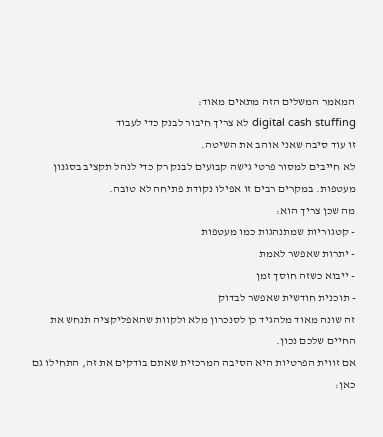המאמר המשלים הזה מתאים מאוד:
digital cash stuffing לא צריך חיבור לבנק כדי לעבוד
זו עוד סיבה שאני אוהב את השיטה.
לא חייבים למסור פרטי גישה קבועים לבנק רק כדי לנהל תקציב בסגנון מעטפות. במקרים רבים זו אפילו נקודת פתיחה לא טובה.
מה שכן צריך הוא:
- קטגוריות שמתנהגות כמו מעטפות
- יתרות שאפשר לאמת
- ייבוא כשזה חוסך זמן
- תוכנית חודשית שאפשר לבדוק
זה שונה מאוד מלהגיד כן לסנכרון מלא ולקוות שהאפליקציה תנחש את החיים שלכם נכון.
אם זווית הפרטיות היא הסיבה המרכזית שאתם בודקים את זה, התחילו גם כאן: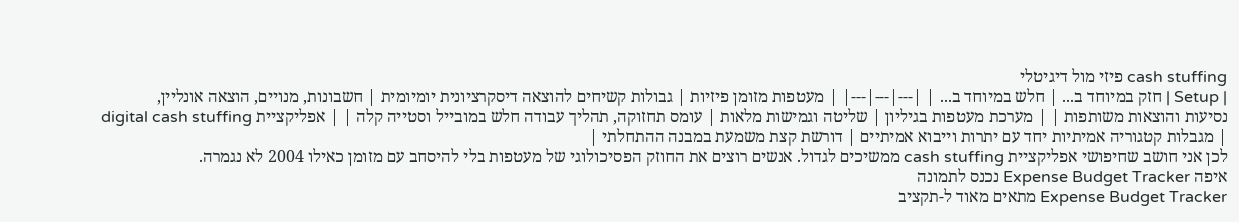cash stuffing פיזי מול דיגיטלי
| Setup | חזק במיוחד ב... | חלש במיוחד ב... | |---|---|---| | מעטפות מזומן פיזיות | גבולות קשיחים להוצאה דיסקרציונית יומיומית | חשבונות, מנויים, הוצאה אונליין, נסיעות והוצאות משותפות | | מערכת מעטפות בגיליון | שליטה וגמישות מלאות | עומס תחזוקה, תהליך עבודה חלש במובייל וסטייה קלה | | אפליקציית digital cash stuffing | מגבלות קטגוריה אמיתיות יחד עם יתרות וייבוא אמיתיים | דורשת קצת משמעת במבנה ההתחלתי |
לכן אני חושב שחיפושי אפליקציית cash stuffing ממשיכים לגדול. אנשים רוצים את החוזק הפסיכולוגי של מעטפות בלי להיסחב עם מזומן כאילו 2004 לא נגמרה.
איפה Expense Budget Tracker נכנס לתמונה
Expense Budget Tracker מתאים מאוד ל-תקציב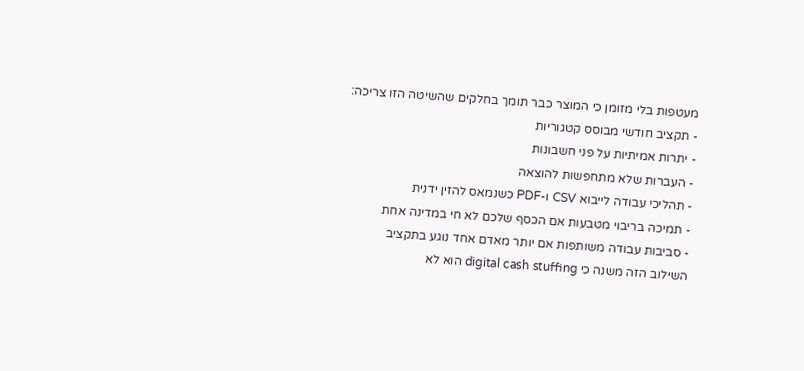מעטפות בלי מזומן כי המוצר כבר תומך בחלקים שהשיטה הזו צריכה:
- תקציב חודשי מבוסס קטגוריות
- יתרות אמיתיות על פני חשבונות
- העברות שלא מתחפשות להוצאה
- תהליכי עבודה לייבוא CSV ו-PDF כשנמאס להזין ידנית
- תמיכה בריבוי מטבעות אם הכסף שלכם לא חי במדינה אחת
- סביבות עבודה משותפות אם יותר מאדם אחד נוגע בתקציב
השילוב הזה משנה כי digital cash stuffing הוא לא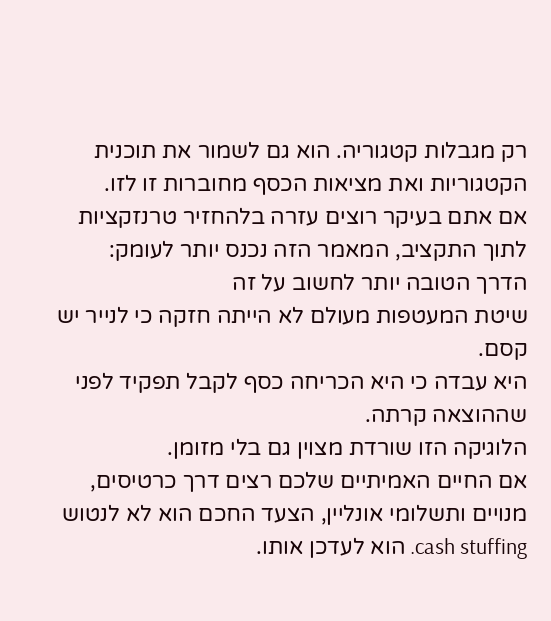רק מגבלות קטגוריה. הוא גם לשמור את תוכנית הקטגוריות ואת מציאות הכסף מחוברות זו לזו.
אם אתם בעיקר רוצים עזרה בלהחזיר טרנזקציות לתוך התקציב, המאמר הזה נכנס יותר לעומק:
הדרך הטובה יותר לחשוב על זה
שיטת המעטפות מעולם לא הייתה חזקה כי לנייר יש קסם.
היא עבדה כי היא הכריחה כסף לקבל תפקיד לפני שההוצאה קרתה.
הלוגיקה הזו שורדת מצוין גם בלי מזומן.
אם החיים האמיתיים שלכם רצים דרך כרטיסים, מנויים ותשלומי אונליין, הצעד החכם הוא לא לנטוש cash stuffing. הוא לעדכן אותו.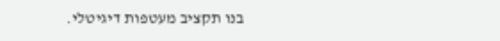בנו תקציב מעטפות דיגיטלי.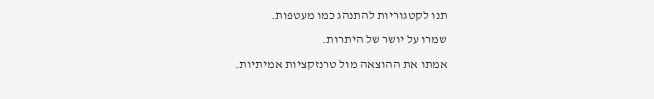תנו לקטגוריות להתנהג כמו מעטפות.
שמרו על יושר של היתרות.
אמתו את ההוצאה מול טרנזקציות אמיתיות.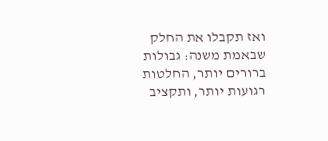ואז תקבלו את החלק שבאמת משנה: גבולות ברורים יותר, החלטות רגועות יותר, ותקציב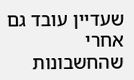שעדיין עובד גם אחרי שהחשבונות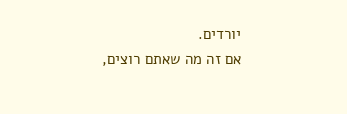יורדים.
אם זה מה שאתם רוצים,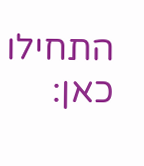התחילו כאן: